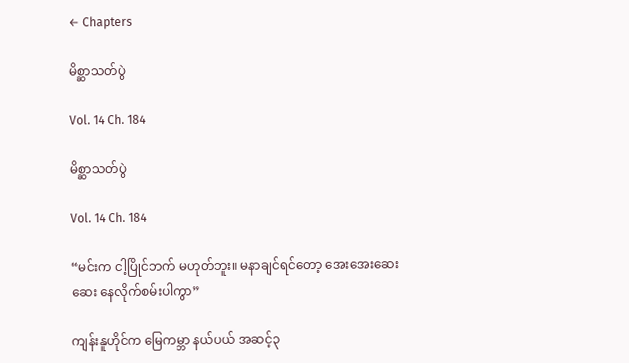← Chapters

မိစ္ဆာသတ်ပွဲ

Vol. 14 Ch. 184

မိစ္ဆာသတ်ပွဲ

Vol. 14 Ch. 184

“မင်းက ငါ့ပြိုင်ဘက် မဟုတ်ဘူး။ မနာချင်ရင်တော့ အေးအေးဆေးဆေး နေလိုက်စမ်းပါကွာ”

ကျန်းနူဟိုင်က မြေကမ္ဘာ နယ်ပယ် အဆင့်၃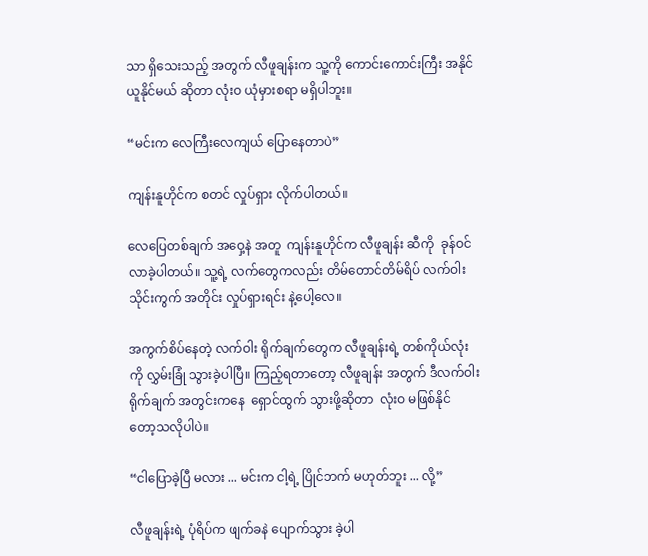သာ ရှိသေးသည့် အတွက် လီဖူချန်းက သူ့ကို ကောင်းကောင်းကြီး အနိုင်ယူနိုင်မယ် ဆိုတာ လုံးဝ ယုံမှားစရာ မရှိပါဘူး။

“မင်းက လေကြီးလေကျယ် ပြောနေတာပဲ”

ကျန်းနူဟိုင်က စတင် လှုပ်ရှား လိုက်ပါတယ်။

လေပြေတစ်ချက် အဝှေ့နဲ အတူ  ကျန်းနူဟိုင်က လီဖူချန်း ဆီကို  ခုန်ဝင် လာခဲ့ပါတယ်။ သူ့ရဲ့ လက်တွေကလည်း တိမ်တောင်တိမ်ရိပ် လက်ဝါးသိုင်းကွက် အတိုင်း လှုပ်ရှားရင်း နဲ့ပေါ့လေ။

အကွက်စိပ်နေတဲ့ လက်ဝါး ရိုက်ချက်တွေက လီဖူချန်းရဲ့ တစ်ကိုယ်လုံးကို လွှမ်းခြုံ သွားခဲ့ပါပြီ။ ကြည့်ရတာတော့ လီဖူချန်း အတွက် ဒီလက်ဝါး ရိုက်ချက် အတွင်းကနေ  ရှောင်ထွက် သွားဖို့ဆိုတာ  လုံးဝ မဖြစ်နိုင် တော့သလိုပါပဲ။

“ငါပြောခဲ့ပြီ မလား ... မင်းက ငါ့ရဲ့ ပြိုင်ဘက် မဟုတ်ဘူး ... လို့”

လီဖူချန်းရဲ့ ပုံရိပ်က ဖျက်ခနဲ ပျောက်သွား ခဲ့ပါ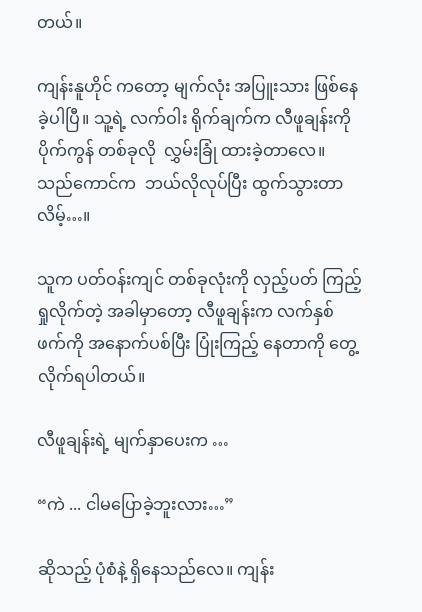တယ်။

ကျန်းနူဟိုင် ကတော့ မျက်လုံး အပြူးသား ဖြစ်နေခဲ့ပါပြီ။ သူ့ရဲ့ လက်ဝါး ရိုက်ချက်က လီဖူချန်းကို ပိုက်ကွန် တစ်ခုလို  လွှမ်းခြုံ ထားခဲ့တာလေ။ သည်ကောင်က  ဘယ်လိုလုပ်ပြီး ထွက်သွားတာလိမ့်…။

သူက ပတ်ဝန်းကျင် တစ်ခုလုံးကို လှည့်ပတ် ကြည့်ရှုလိုက်တဲ့ အခါမှာတော့ လီဖူချန်းက လက်နှစ်ဖက်ကို အနောက်ပစ်ပြီး ပြုံးကြည့် နေတာကို တွေ့လိုက်ရပါတယ်။

လီဖူချန်းရဲ့ မျက်နှာပေးက …

“ကဲ ... ငါမပြောခဲ့ဘူးလား…”

ဆိုသည့် ပုံစံနဲ့ ရှိနေသည်လေ။ ကျန်း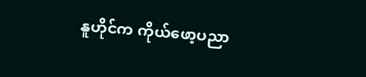နူဟိုင်က ကိုယ်ဖော့ပညာ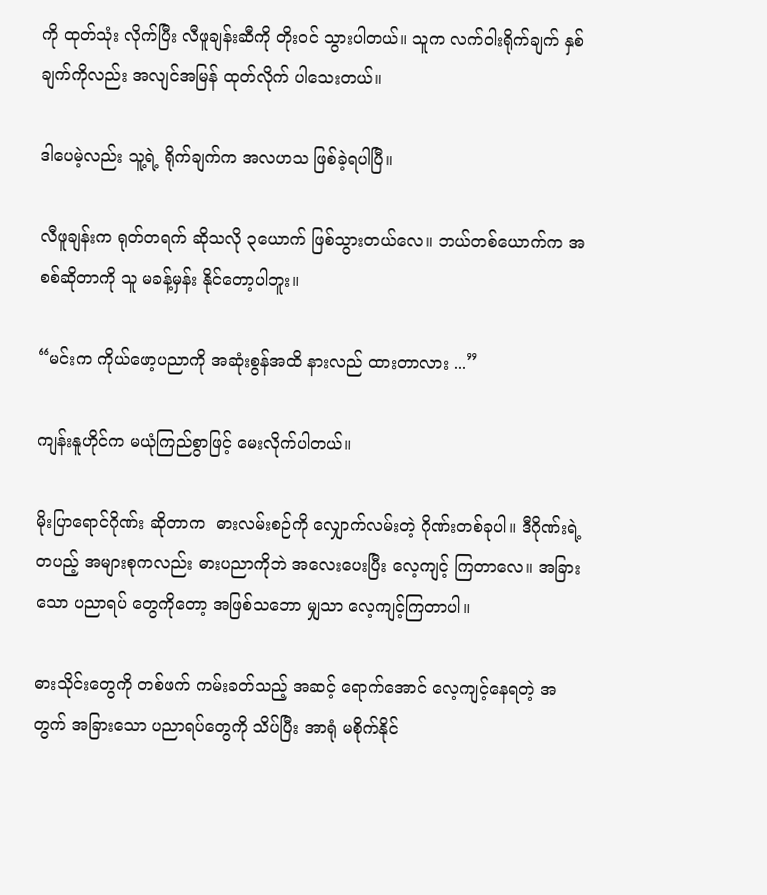ကို ထုတ်သုံး လိုက်ပြီး လီဖူချန်းဆီကို တိုးဝင် သွားပါတယ်။ သူက လက်ဝါးရိုက်ချက် နှစ်ချက်ကိုလည်း အလျင်အမြန် ထုတ်လိုက် ပါသေးတယ်။

ဒါပေမဲ့လည်း သူ့ရဲ့ ရိုက်ချက်က အလဟသ ဖြစ်ခဲ့ရပါပြီ။

လီဖူချန်းက ရုတ်တရက် ဆိုသလို ၃ယောက် ဖြစ်သွားတယ်လေ။ ဘယ်တစ်ယောက်က အစစ်ဆိုတာကို သူ မခန့်မှန်း နိုင်တော့ပါဘူး။

“မင်းက ကိုယ်ဖော့ပညာကို အဆုံးစွန်အထိ နားလည် ထားတာလား ...”

ကျန်းနူဟိုင်က မယုံကြည်စွာဖြင့် မေးလိုက်ပါတယ်။

မိုးပြာရောင်ဂိုဏ်း ဆိုတာက  ဓားလမ်းစဉ်ကို လျှောက်လမ်းတဲ့ ဂိုဏ်းတစ်ခုပါ။ ဒီဂိုဏ်းရဲ့ တပည့် အများစုကလည်း ဓားပညာကိုဘဲ အလေးပေးပြီး လေ့ကျင့် ကြတာလေ။ အခြားသော ပညာရပ် တွေကိုတော့ အဖြစ်သဘော မျှသာ လေ့ကျင့်ကြတာပါ။

ဓားသိုင်းတွေကို တစ်ဖက် ကမ်းခတ်သည့် အဆင့် ရောက်အောင် လေ့ကျင့်နေရတဲ့ အတွက် အခြားသော ပညာရပ်တွေကို သိပ်ပြီး အာရုံ မစိုက်နိုင်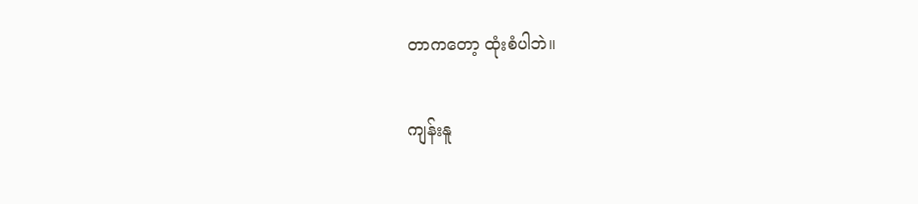တာကတော့ ထုံးစံပါဘဲ။

ကျန်းနူ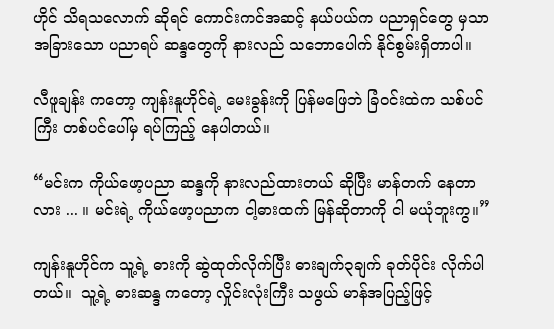ဟိုင် သိရသလောက် ဆိုရင် ကောင်းကင်အဆင့် နယ်ပယ်က ပညာရှင်တွေ မှသာ အခြားသော ပညာရပ် ဆန္ဒတွေကို နားလည် သဘောပေါက် နိုင်စွမ်းရှိတာပါ။

လီဖူချန်း ကတော့ ကျန်းနူဟိုင်ရဲ့ မေးခွန်းကို ပြန်မဖြေဘဲ ခြံဝင်းထဲက သစ်ပင်ကြီး တစ်ပင်ပေါ်မှ ရပ်ကြည့် နေပါတယ်။

“မင်းက ကိုယ်ဖော့ပညာ ဆန္ဒကို နားလည်ထားတယ် ဆိုပြီး မာန်တက် နေတာလား ... ။ မင်းရဲ့ ကိုယ်ဖော့ပညာက ငါ့ဓားထက် မြန်ဆိုတာကို ငါ မယုံဘူးကွ။”

ကျန်းနူဟိုင်က သူ့ရဲ့ ဓားကို ဆွဲထုတ်လိုက်ပြီး ဓားချက်၃ချက် ခုတ်ပိုင်း လိုက်ပါတယ်။  သူ့ရဲ့ ဓားဆန္ဒ ကတော့ လှိုင်းလုံးကြီး သဖွယ် မာန်အပြည့်ဖြင့်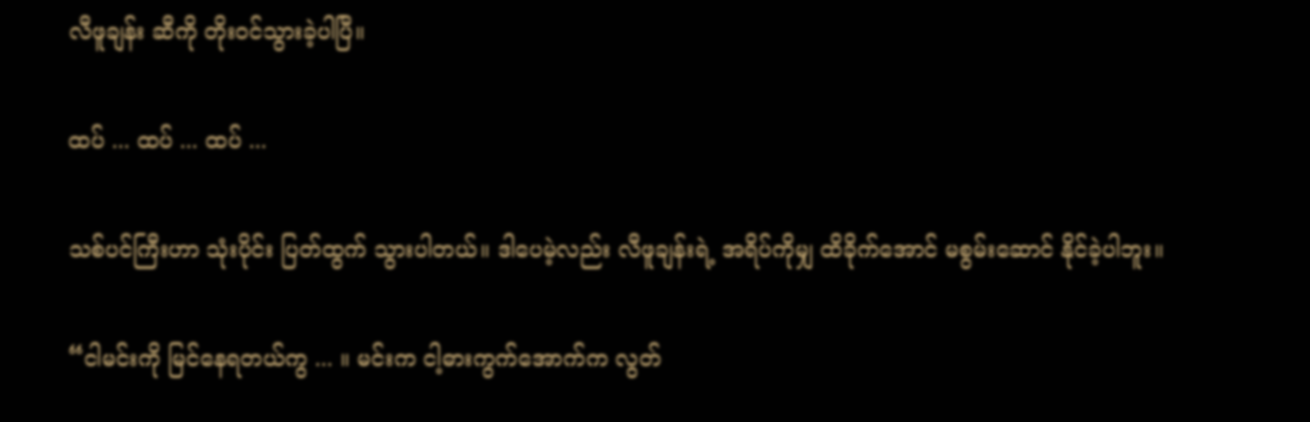လီဖူချန်း ဆီကို တိုးဝင်သွားခဲ့ပါပြီ။

ထပ် ... ထပ် ... ထပ် ...

သစ်ပင်ကြီးဟာ သုံးပိုင်း ပြတ်ထွက် သွားပါတယ်။ ဒါပေမဲ့လည်း လီဖူချန်းရဲ့ အရိပ်ကိုမျှ ထိခိုက်အောင် မစွမ်းဆောင် နိုင်ခဲ့ပါဘူး။

“ငါမင်းကို မြင်နေရတယ်ကွ ... ။ မင်းက ငါ့ဓားကွက်အောက်က လွတ်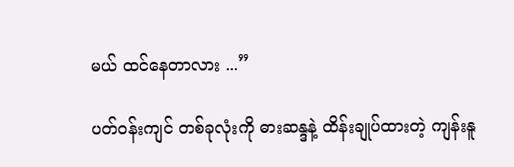မယ် ထင်နေတာလား ...”

ပတ်ဝန်းကျင် တစ်ခုလုံးကို ဓားဆန္ဒနဲ့ ထိန်းချုပ်ထားတဲ့ ကျန်းနူ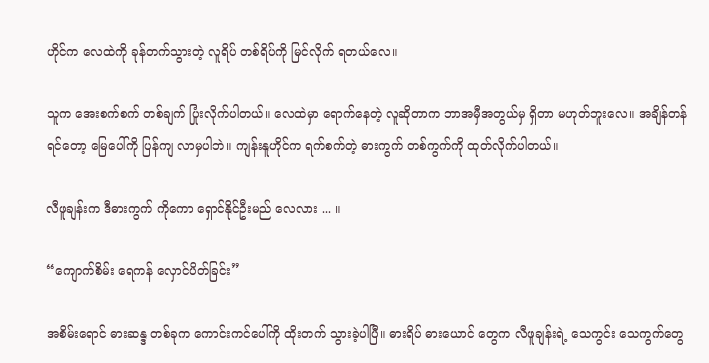ဟိုင်က လေထဲကို ခုန်တက်သွားတဲ့ လူရိပ် တစ်ရိပ်ကို မြင်လိုက် ရတယ်လေ။

သူက အေးစက်စက် တစ်ချက် ပြုံးလိုက်ပါတယ်။ လေထဲမှာ ရောက်နေတဲ့ လူဆိုတာက ဘာအမှီအတွယ်မှ ရှိတာ မဟုတ်ဘူးလေ။ အချိန်တန်ရင်တော့ မြေပေါ်ကို ပြန်ကျ လာမှပါဘဲ။ ကျန်းနူဟိုင်က ရက်စက်တဲ့ ဓားကွက် တစ်ကွက်ကို ထုတ်လိုက်ပါတယ်။

လီဖူချန်းက ဒီဓားကွက် ကိုကော ရှောင်နိုင်ဦးမည် လေလား ... ။

“ကျောက်စိမ်း ရေကန် လှောင်ပိတ်ခြင်း”

အစိမ်းရောင် ဓားဆန္ဒ တစ်ခုက ကောင်းကင်ပေါ်ကို ထိုးတက် သွားခဲ့ပါပြီ။ ဓားရိပ် ဓားယောင် တွေက လီဖူချန်းရဲ့ သေကွင်း သေကွက်တွေ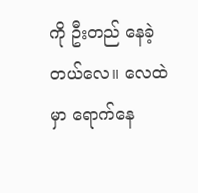ကို ဦးတည် နေခဲ့တယ်လေ။ လေထဲမှာ ရောက်နေ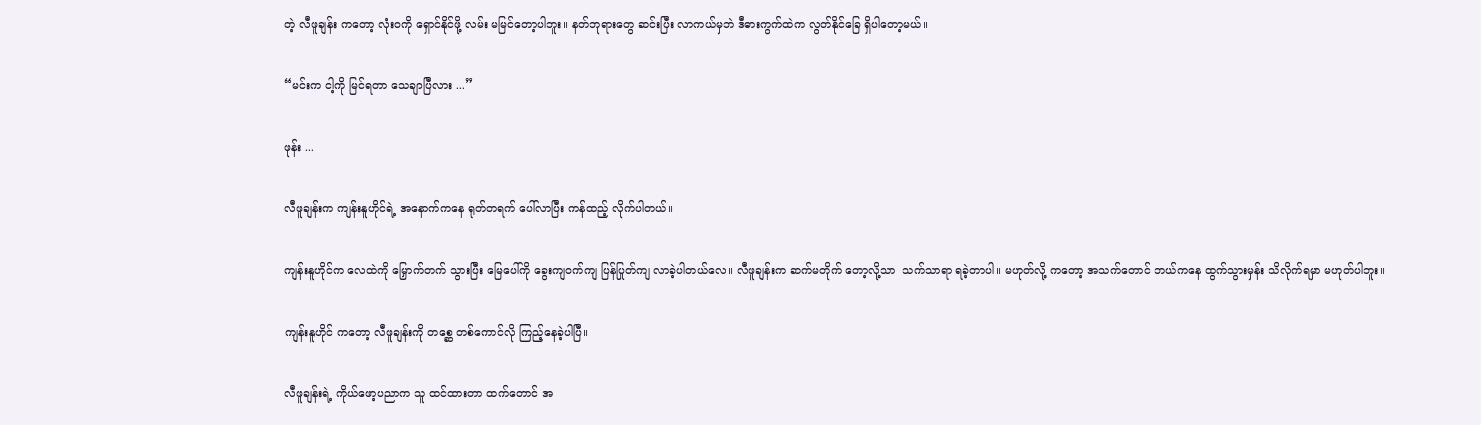တဲ့ လီဖူချန်း ကတော့ လုံးဝကို ရှောင်နိုင်ဖို့ လမ်း မမြင်တော့ပါဘူး။ နတ်ဘုရားတွေ ဆင်းပြီး လာကယ်မှဘဲ ဒီဓားကွက်ထဲက လွတ်နိုင်ခြေ ရှိပါတော့မယ်။

“မင်းက ငါ့ကို မြင်ရတာ သေချာပြီလား ...”

ဖုန်း ...

လီဖူချန်းက ကျန်းနူဟိုင်ရဲ့ အနောက်ကနေ ရုတ်တရက် ပေါ်လာပြီး ကန်ထည့် လိုက်ပါတယ်။

ကျန်းနူဟိုင်က လေထဲကို မြှောက်တက် သွားပြီး မြေပေါ်ကို ခွေးကျဝက်ကျ ပြန်ပြုတ်ကျ လာခဲ့ပါတယ်လေ။ လီဖူချန်းက ဆက်မတိုက် တော့လို့သာ  သက်သာရာ ရခဲ့တာပါ။ မဟုတ်လို့ ကတော့ အသက်တောင် ဘယ်ကနေ ထွက်သွားမှန်း သိလိုက်ရမှာ မဟုတ်ပါဘူး။

ကျန်းနူဟိုင် ကတော့ လီဖူချန်းကို တစ္ဆေ တစ်ကောင်လို ကြည့်နေခဲ့ပါပြီ။

လီဖူချန်းရဲ့ ကိုယ်ဖော့ပညာက သူ ထင်ထားတာ ထက်တောင် အ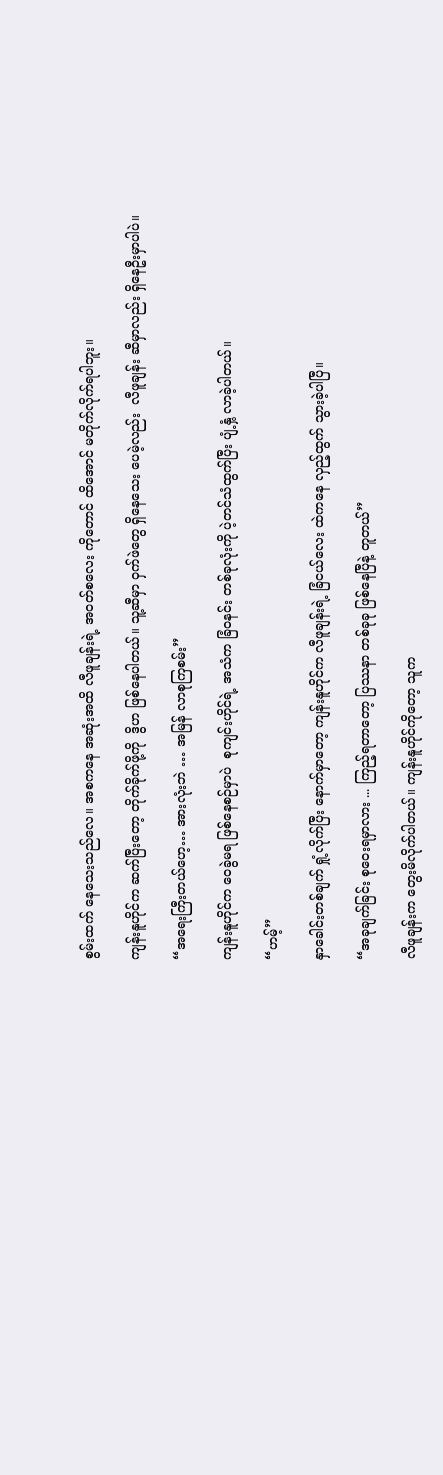စွမ်းထက် နေသေးသည်လေ။ အစကနေ အဆုံးအထိ လီဖူချန်းရဲ့ အဝတ်စလေး ကိုတောင် ထိအောင် မတိုက်လိုက်ရပါဘူး။

ကျန်းနူဟိုင်က ဆက်ပြီးတော့ တိုက်ခိုက်ဖို့ကို  ဒွိဟ ဖြစ်နေပါတယ်။ သူ့ဆီမှာ ဝှက်ဖဲတွေ ရှိနေသေး ပေမဲ့လည်း  လီဖူချန်း ဆီမှာလည်း ရှိနေဦးမှာပါပဲ။

“အရေးကြီးတယ်ဟေ့… အားလုံးဘဲ … အမြန် လာစုကြစမ်း”

ကျန်းနူဟိုင်က ဝေခွဲမရ ဖြစ်နေစဉ်မှာပဲ  စုကျင်းဟိုင်ရဲ့ အသံက ခြံဝနင်း တစ်ခုလုံးကို ပဲ့တင်သံထွက်ပြီး ပျံ့နှံ့ လာခဲ့ပါတယ်။

“ဟမ့်”

နှာခေါင်းတစ်ချက် ရှုံ့လိုက်ပြီး နောက်မှာတော့ ကျန်းနူဟိုင်က လီဖူချန်းရဲ့ ခြံငယ်လေး ထဲကနေ လှည့်ထွက် သွားခဲ့ပါပြီ။

“အခုချက်ခြင်း စုဝေးရမှာလား ... ကြည့်ရတာတော့ ပြဿနာ တစ်ခုခု ဖြစ်နေပြီနဲ့ တူတယ်”

လီဖူချန်းက တွေးမိလိုက်ပါတယ်။ ကျန်းနူဟိုင်ကိုတော့ သူက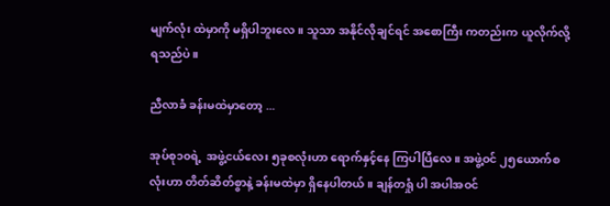မျက်လုံး ထဲမှာကို မရှိပါဘူးလေ။ သူသာ အနိုင်လိုချင်ရင် အစောကြီး ကတည်းက ယူလိုက်လို့ ရသည်ပဲ ။

ညီလာခံ ခန်းမထဲမှာတော့ ...

အုပ်စု၁၀ရဲ့  အဖွဲ့ငယ်လေး ၅ခုစလုံးဟာ ရောက်နှင့်နေ ကြပါပြီလေ။ အဖွဲ့ဝင် ၂၅ယောက်စလုံးဟာ တိတ်ဆိတ်စွာနဲ့ ခန်းမထဲမှာ ရှိနေပါတယ်။ ချန်တရှုံ ပါ အပါအဝင်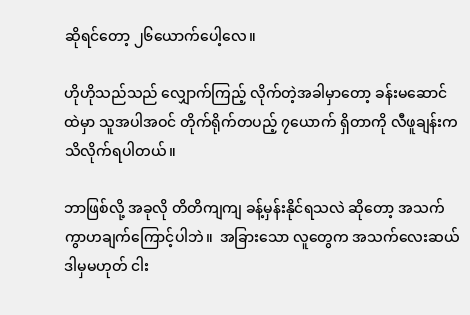ဆိုရင်တော့ ၂၆ယောက်ပေါ့လေ။

ဟိုဟိုသည်သည် လျှောက်ကြည့် လိုက်တဲ့အခါမှာတော့ ခန်းမဆောင်ထဲမှာ သူအပါအဝင် တိုက်ရိုက်တပည့် ၇ယောက် ရှိတာကို လီဖူချန်းက သိလိုက်ရပါတယ်။

ဘာဖြစ်လို့ အခုလို တိတိကျကျ ခန့်မှန်းနိုင်ရသလဲ ဆိုတော့ အသက် ကွာဟချက်ကြောင့်ပါဘဲ။  အခြားသော လူတွေက အသက်လေးဆယ် ဒါမှမဟုတ် ငါး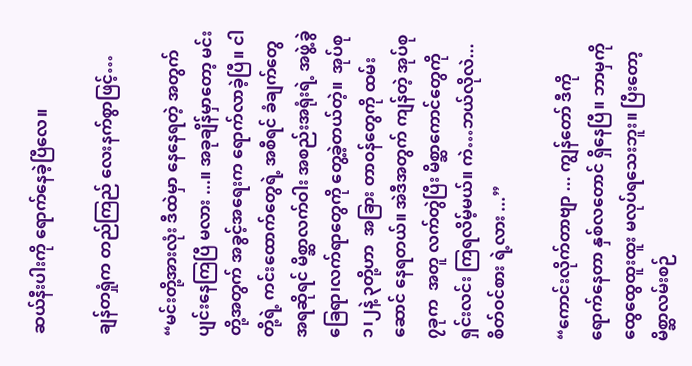ဆယ်နီးပါးကို ရောက်နေခဲ့ပြီလေ။

ချန်တရှုံက တည်ကြည် လေးနက်စွာဖြင့်…

“မင်းတို့အားလုံး ဒီထဲမှာ နေနေရတဲ့ အတွက် ပျင်းနေကြပြီ မလား ...။ အခုချိန်မှာတော့ မင်းတို့အတွက် အခွင့်အရေးက ရောက်လာခဲ့ပြီ။ ငါတို့ရဲ့ ကင်းထောက်တွေရဲ့ အစီရင် ခံချက်တွေ အရဆိုရင် မိစ္ဆာလက်ဝါး အစည်းအရုံးရဲ့ အဖွဲ့ခွဲ ခြေရာ၊လက်ရာတွေကို တွေ့ခဲ့တယ်တဲ့။  အုပ်စု၁၊၂နဲ့ ၃တို့ဟာ  အခြား တာဝန်တွေကို ထမ်းဆောင် နေရတယ်။ အဲဒီအတွက် ကျန်တဲ့ အုပ်စု၇ခုက  အတူ လက်တွဲပြီး မိစ္ဆာကောင်တွေကို ရှင်းလင်း ကြရလိမ့်မယ်။ ကဲ…ဘယ်လိုလဲ... စိတ်ဝင်စား ရဲ့လား ...”

“ကောင်းလိုက်တာဗျာ ... ကျွန်တော် ဒီကို ရောက်နေတာ နှစ်လတောင် ရှိနေပြီ။ ဘာမှကို ထွေထွေထူးထူး မလုပ်ရသေးဘူး။ ပြီးတော့ မိစ္ဆာလမ်းစဉ်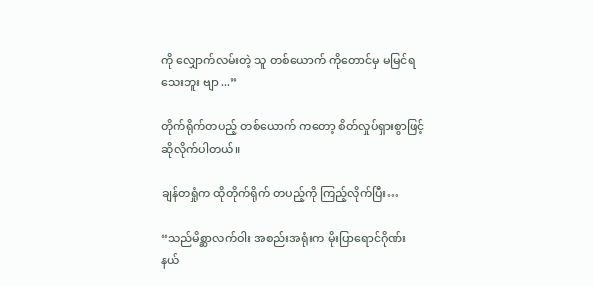ကို လျှောက်လမ်းတဲ့ သူ တစ်ယောက် ကိုတောင်မှ မမြင်ရသေးဘူး ဗျာ ...”

တိုက်ရိုက်တပည့် တစ်ယောက် ကတော့ စိတ်လှုပ်ရှားစွာဖြင့် ဆိုလိုက်ပါတယ်။

ချန်တရှုံက ထိုတိုက်ရိုက် တပည့်ကို ကြည့်လိုက်ပြီး…

“သည်မိစ္ဆာလက်ဝါး အစည်းအရုံးက မိုးပြာရောင်ဂိုဏ်း နယ်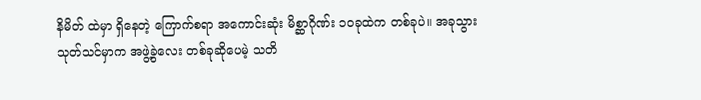နိမိတ် ထဲမှာ ရှိနေတဲ့ ကြောက်စရာ အကောင်းဆုံး မိစ္ဆာဂိုဏ်း ၁၀ခုထဲက တစ်ခုပဲ။ အခုသွား သုတ်သင်မှာက အဖွဲ့ခွဲလေး တစ်ခုဆိုပေမဲ့ သတိ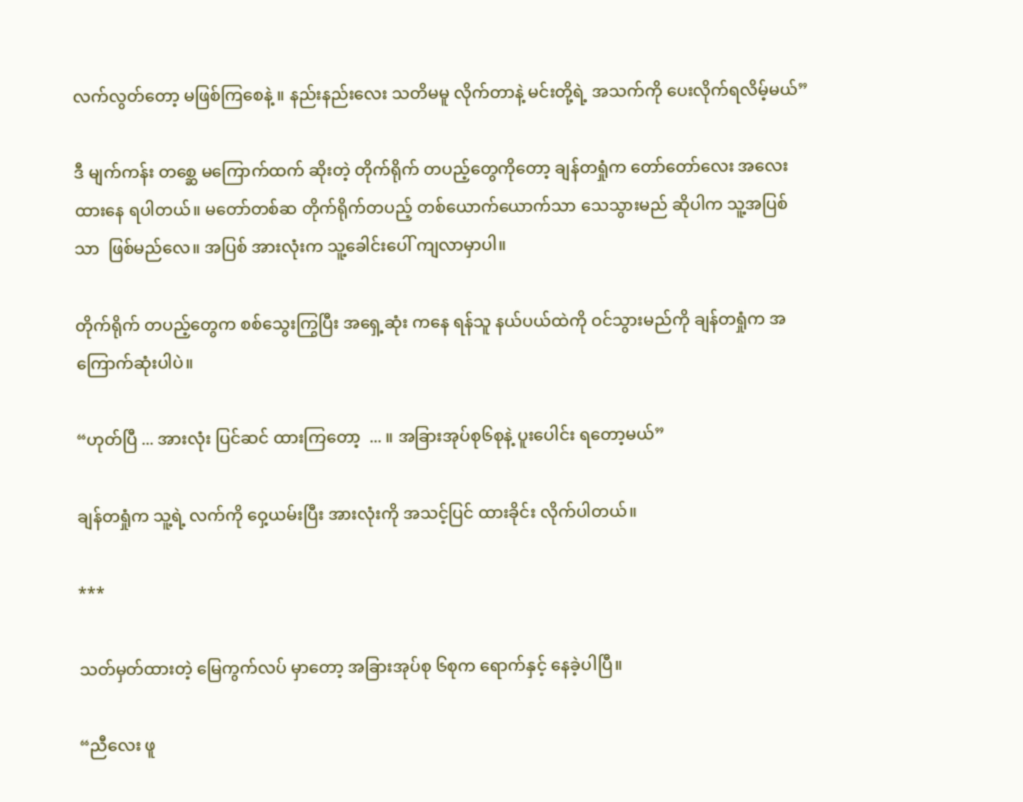လက်လွတ်တော့ မဖြစ်ကြစေနဲ့ ။ နည်းနည်းလေး သတိမမူ လိုက်တာနဲ့ မင်းတို့ရဲ့ အသက်ကို ပေးလိုက်ရလိမ့်မယ်”

ဒီ မျက်ကန်း တစ္ဆေ မကြောက်ထက် ဆိုးတဲ့ တိုက်ရိုက် တပည့်တွေကိုတော့ ချန်တရှုံက တော်တော်လေး အလေးထားနေ ရပါတယ်။ မတော်တစ်ဆ တိုက်ရိုက်တပည့် တစ်ယောက်ယောက်သာ သေသွားမည် ဆိုပါက သူ့အပြစ်သာ  ဖြစ်မည်လေ။ အပြစ် အားလုံးက သူ့ခေါင်းပေါ် ကျလာမှာပါ။

တိုက်ရိုက် တပည့်တွေက စစ်သွေးကြွပြီး အရှေ့ဆုံး ကနေ ရန်သူ နယ်ပယ်ထဲကို ဝင်သွားမည်ကို ချန်တရှုံက အကြောက်ဆုံးပါပဲ။

“ဟုတ်ပြီ ... အားလုံး ပြင်ဆင် ထားကြတော့  ... ။ အခြားအုပ်စု၆စုနဲ့ ပူးပေါင်း ရတော့မယ်”

ချန်တရှုံက သူ့ရဲ့ လက်ကို ဝှေ့ယမ်းပြီး အားလုံးကို အသင့်ပြင် ထားခိုင်း လိုက်ပါတယ်။

***

သတ်မှတ်ထားတဲ့ မြေကွက်လပ် မှာတော့ အခြားအုပ်စု ၆စုက ရောက်နှင့် နေခဲ့ပါပြီ။

“ညီလေး ဖူ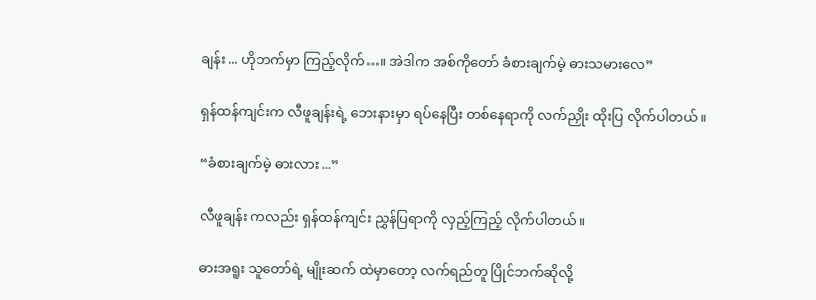ချန်း ... ဟိုဘက်မှာ ကြည့်လိုက်…။ အဲဒါက အစ်ကိုတော် ခံစားချက်မဲ့ ဓားသမားလေ”

ရှန်ထန်ကျင်းက လီဖူချန်းရဲ့ ဘေးနားမှာ ရပ်နေပြီး တစ်နေရာကို လက်ညှိုး ထိုးပြ လိုက်ပါတယ်။

“ခံစားချက်မဲ့ ဓားလား ...”

လီဖူချန်း ကလည်း ရှန်ထန်ကျင်း ညွှန်ပြရာကို လှည့်ကြည့် လိုက်ပါတယ်။

ဓားအရူး သူတော်ရဲ့ မျိုးဆက် ထဲမှာတော့ လက်ရည်တူ ပြိုင်ဘက်ဆိုလို့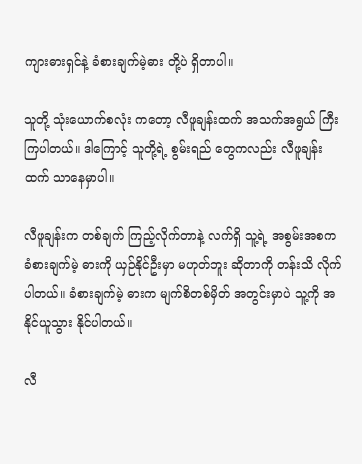ကျားဓားရှင်နဲ့ ခံစားချက်မဲ့ဓား တို့ပဲ ရှိတာပါ။

သူတို့ သုံးယောက်စလုံး ကတော့ လီဖူချန်းထက် အသက်အရွယ် ကြီးကြပါတယ်။ ဒါကြောင့် သူတို့ရဲ့ စွမ်းရည် တွေကလည်း လီဖူချန်းထက် သာနေမှာပါ။

လီဖူချန်းက တစ်ချက် ကြည့်လိုက်တာနဲ့ လက်ရှိ သူ့ရဲ့ အစွမ်းအစက ခံစားချက်မဲ့ ဓားကို ယှဉ်နိုင်ဦးမှာ မဟုတ်ဘူး ဆိုတာကို တန်းသိ လိုက်ပါတယ်။ ခံစားချက်မဲ့ ဓားက မျက်စိတစ်မှိတ် အတွင်းမှာပဲ သူ့ကို အနိုင်ယူသွား နိုင်ပါတယ်။

လီ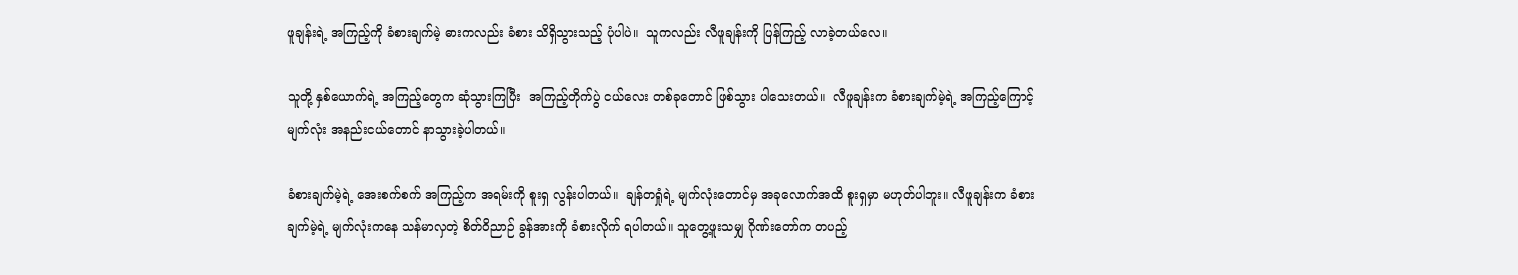ဖူချန်းရဲ့ အကြည့်ကို ခံစားချက်မဲ့ ဓားကလည်း ခံစား သိရှိသွားသည့် ပုံပါပဲ။  သူကလည်း လီဖူချန်းကို ပြန်ကြည့် လာခဲ့တယ်လေ။

သူတို့ နှစ်ယောက်ရဲ့ အကြည့်တွေက ဆုံသွားကြပြီး  အကြည့်တိုက်ပွဲ ငယ်လေး တစ်ခုတောင် ဖြစ်သွား ပါသေးတယ်။  လီဖူချန်းက ခံစားချက်မဲ့ရဲ့ အကြည့်ကြောင့် မျက်လုံး အနည်းငယ်တောင် နာသွားခဲ့ပါတယ်။

ခံစားချက်မဲ့ရဲ့ အေးစက်စက် အကြည့်က အရမ်းကို စူးရှ လွန်းပါတယ်။  ချန်တရှုံရဲ့ မျက်လုံးတောင်မှ အခုလောက်အထိ စူးရှမှာ မဟုတ်ပါဘူး။ လီဖူချန်းက ခံစားချက်မဲ့ရဲ့ မျက်လုံးကနေ သန်မာလှတဲ့ စိတ်ဝိညာဉ် ခွန်အားကို ခံစားလိုက် ရပါတယ်။ သူတွေ့ဖူးသမျှ ဂိုဏ်းတော်က တပည့်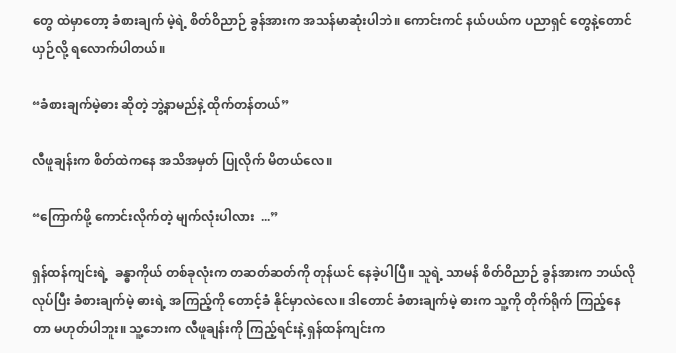တွေ ထဲမှာတော့ ခံစားချက် မဲ့ရဲ့ စိတ်ဝိညာဉ် ခွန်အားက အသန်မာဆုံးပါဘဲ။ ကောင်းကင် နယ်ပယ်က ပညာရှင် တွေနဲ့တောင် ယှဉ်လို့ ရလောက်ပါတယ်။

“ခံစားချက်မဲ့ဓား ဆိုတဲ့ ဘွဲ့နာမည်နဲ့ ထိုက်တန်တယ်”

လီဖူချန်းက စိတ်ထဲကနေ အသိအမှတ် ပြုလိုက် မိတယ်လေ။

“ကြောက်ဖို့ ကောင်းလိုက်တဲ့ မျက်လုံးပါလား  ...”

ရှန်ထန်ကျင်းရဲ့  ခန္ဓာကိုယ် တစ်ခုလုံးက တဆတ်ဆတ်ကို တုန်ယင် နေခဲ့ပါပြီ။ သူရဲ့ သာမန် စိတ်ဝိညာဉ် ခွန်အားက ဘယ်လိုလုပ်ပြီး ခံစားချက်မဲ့ ဓားရဲ့ အကြည့်ကို တောင့်ခံ နိုင်မှာလဲလေ။ ဒါတောင် ခံစားချက်မဲ့ ဓားက သူ့ကို တိုက်ရိုက် ကြည့်နေတာ မဟုတ်ပါဘူး။ သူ့ဘေးက လီဖူချန်းကို ကြည့်ရင်းနဲ့ ရှန်ထန်ကျင်းက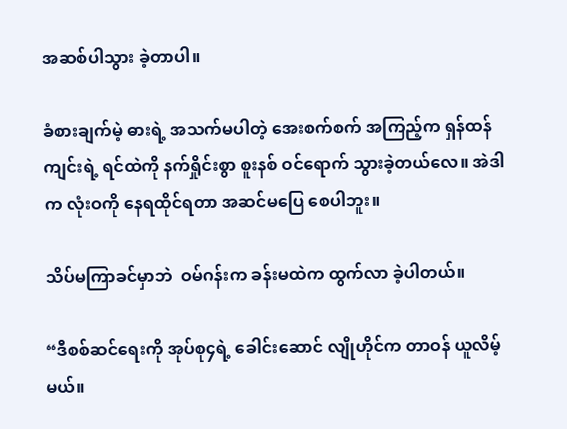အဆစ်ပါသွား ခဲ့တာပါ။

ခံစားချက်မဲ့ ဓားရဲ့ အသက်မပါတဲ့ အေးစက်စက် အကြည့်က ရှန်ထန်ကျင်းရဲ့ ရင်ထဲကို နက်ရှိုင်းစွာ စူးနစ် ဝင်ရောက် သွားခဲ့တယ်လေ။ အဲဒါက လုံးဝကို နေရထိုင်ရတာ အဆင်မပြေ စေပါဘူး။

သိပ်မကြာခင်မှာဘဲ  ဝမ်ဂန်းက ခန်းမထဲက ထွက်လာ ခဲ့ပါတယ်။

“ဒီစစ်ဆင်ရေးကို အုပ်စု၄ရဲ့ ခေါင်းဆောင် လျိုဟိုင်က တာဝန် ယူလိမ့်မယ်။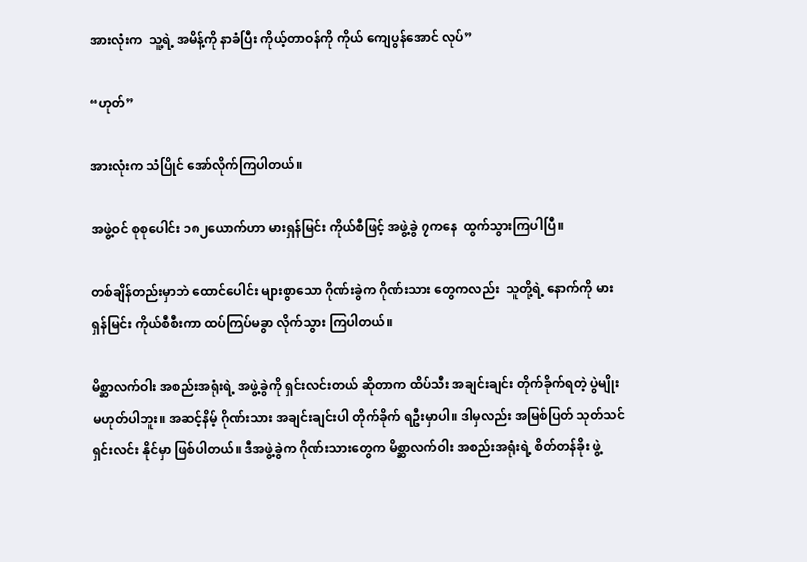အားလုံးက  သူ့ရဲ့ အမိန့်ကို နာခံပြီး ကိုယ့်တာဝန်ကို ကိုယ် ကျေပွန်အောင် လုပ်”

“ဟုတ်”

အားလုံးက သံပြိုင် အော်လိုက်ကြပါတယ်။

အဖွဲ့ဝင် စုစုပေါင်း ၁၈၂ယောက်ဟာ မားရှန်မြင်း ကိုယ်စီဖြင့် အဖွဲ့ခွဲ ၇ကနေ  ထွက်သွားကြပါပြီ။

တစ်ချိန်တည်းမှာဘဲ ထောင်ပေါင်း များစွာသော ဂိုဏ်းခွဲက ဂိုဏ်းသား တွေကလည်း  သူတို့ရဲ့ နောက်ကို မားရှန်မြင်း ကိုယ်စီစီးကာ ထပ်ကြပ်မခွာ လိုက်သွား ကြပါတယ်။

မိစ္ဆာလက်ဝါး အစည်းအရုံးရဲ့ အဖွဲ့ခွဲကို ရှင်းလင်းတယ် ဆိုတာက ထိပ်သီး အချင်းချင်း တိုက်ခိုက်ရတဲ့ ပွဲမျိုး မဟုတ်ပါဘူး။ အဆင့်နိမ့် ဂိုဏ်းသား အချင်းချင်းပါ တိုက်ခိုက် ရဦးမှာပါ။ ဒါမှလည်း အမြစ်ပြတ် သုတ်သင်ရှင်းလင်း နိုင်မှာ ဖြစ်ပါတယ်။ ဒီအဖွဲ့ခွဲက ဂိုဏ်းသားတွေက မိစ္ဆာလက်ဝါး အစည်းအရုံးရဲ့ စိတ်တန်ခိုး ဖွဲ့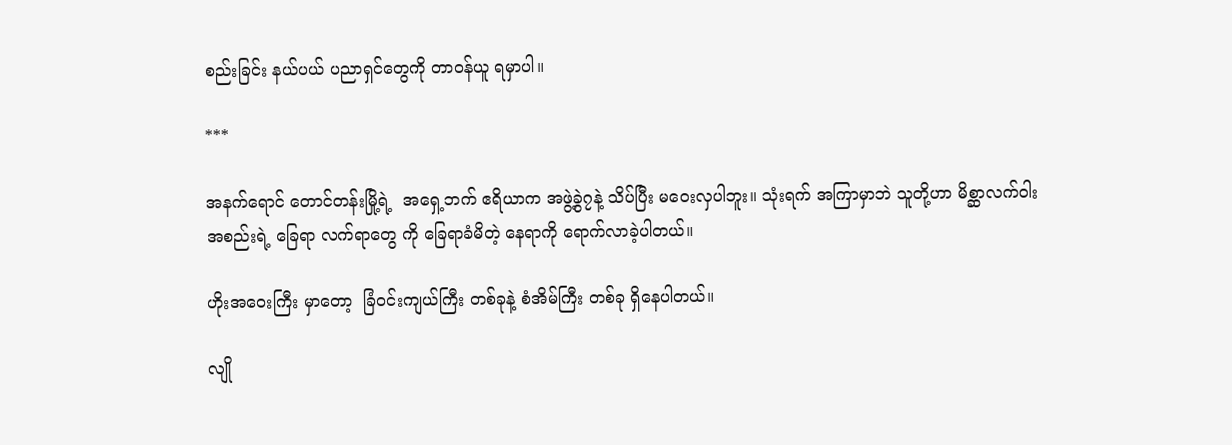စည်းခြင်း နယ်ပယ် ပညာရှင်တွေကို တာဝန်ယူ ရမှာပါ။

***

အနက်ရောင် တောင်တန်းမြို့ရဲ့  အရှေ့ဘက် ဧရိယာက အဖွဲ့ခွဲ၇နဲ့ သိပ်ပြီး မဝေးလှပါဘူး။ သုံးရက် အကြာမှာဘဲ သူတို့ဟာ မိစ္ဆာလက်ဝါး အစည်းရဲ့ ခြေရာ လက်ရာတွေ ကို ခြေရာခံမိတဲ့ နေရာကို ရောက်လာခဲ့ပါတယ်။

ဟိုးအဝေးကြီး မှာတော့  ခြံဝင်းကျယ်ကြီး တစ်ခုနဲ့ စံအိမ်ကြီး တစ်ခု ရှိနေပါတယ်။

လျို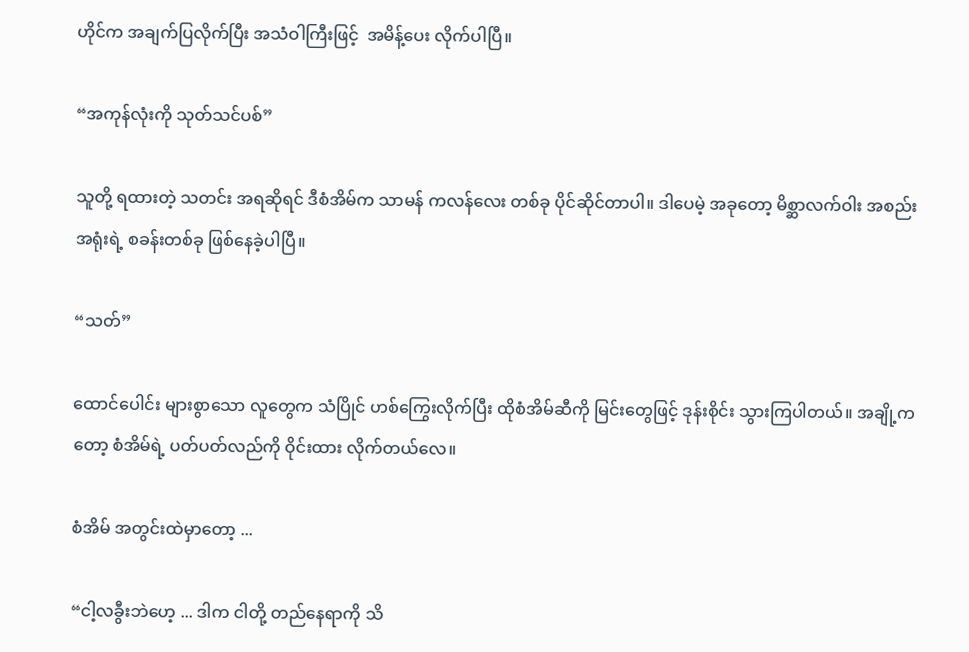ဟိုင်က အချက်ပြလိုက်ပြီး အသံဝါကြီးဖြင့်  အမိန့်ပေး လိုက်ပါပြီ။

“အကုန်လုံးကို သုတ်သင်ပစ်”

သူတို့ ရထားတဲ့ သတင်း အရဆိုရင် ဒီစံအိမ်က သာမန် ကလန်လေး တစ်ခု ပိုင်ဆိုင်တာပါ။ ဒါပေမဲ့ အခုတော့ မိစ္ဆာလက်ဝါး အစည်းအရုံးရဲ့ စခန်းတစ်ခု ဖြစ်နေခဲ့ပါပြီ။

“သတ်”

ထောင်ပေါင်း များစွာသော လူတွေက သံပြိုင် ဟစ်ကြွေးလိုက်ပြီး ထိုစံအိမ်ဆီကို မြင်းတွေဖြင့် ဒုန်းစိုင်း သွားကြပါတယ်။ အချို့ကတော့ စံအိမ်ရဲ့ ပတ်ပတ်လည်ကို ဝိုင်းထား လိုက်တယ်လေ။

စံအိမ် အတွင်းထဲမှာတော့ ...

“ငါ့လခွီးဘဲဟေ့ ... ဒါက ငါတို့ တည်နေရာကို သိ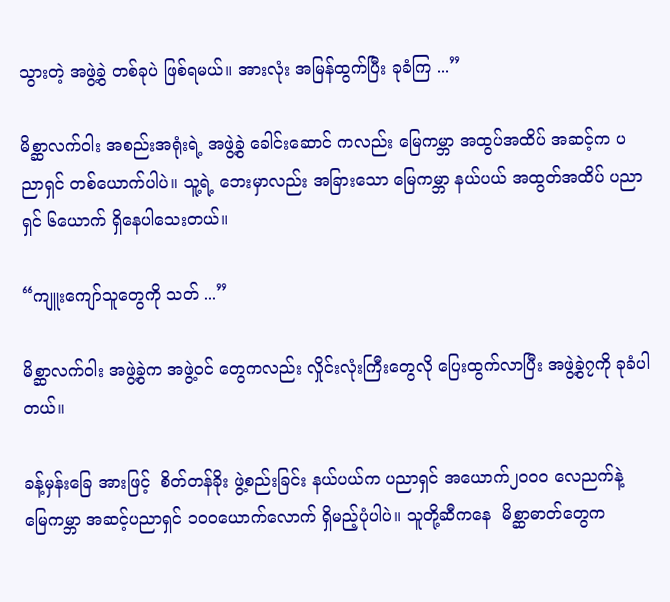သွားတဲ့ အဖွဲ့ခွဲ တစ်ခုပဲ ဖြစ်ရမယ်။ အားလုံး အမြန်ထွက်ပြီး ခုခံကြ ...”

မိစ္ဆာလက်ဝါး အစည်းအရုံးရဲ့ အဖွဲ့ခွဲ ခေါင်းဆောင် ကလည်း မြေကမ္ဘာ အထွပ်အထိပ် အဆင့်က ပညာရှင် တစ်ယောက်ပါပဲ။ သူ့ရဲ့ ဘေးမှာလည်း အခြားသော မြေကမ္ဘာ နယ်ပယ် အထွတ်အထိပ် ပညာရှင် ၆ယောက် ရှိနေပါသေးတယ်။

“ကျူးကျော်သူတွေကို သတ် ...”

မိစ္ဆာလက်ဝါး အဖွဲ့ခွဲက အဖွဲ့ဝင် တွေကလည်း လှိုင်းလုံးကြီးတွေလို ပြေးထွက်လာပြီး အဖွဲ့ခွဲ၇ကို ခုခံပါတယ်။

ခန့်မှန်းခြေ အားဖြင့်  စိတ်တန်ခိုး ဖွဲ့စည်းခြင်း နယ်ပယ်က ပညာရှင် အယောက်၂၀၀၀ လေညက်နဲ့ မြေကမ္ဘာ အဆင့်ပညာရှင် ၁၀၀ယောက်လောက် ရှိမည့်ပုံပါပဲ။ သူတို့ဆီကနေ  မိစ္ဆာဓာတ်တွေက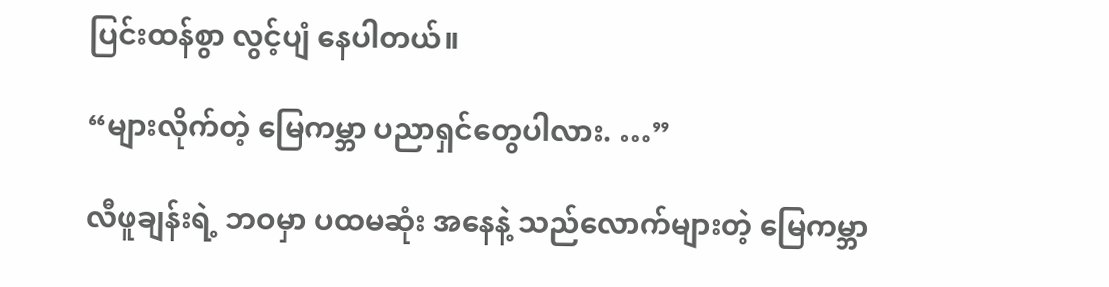ပြင်းထန်စွာ လွင့်ပျံ နေပါတယ်။

“များလိုက်တဲ့ မြေကမ္ဘာ ပညာရှင်တွေပါလား. …”

လီဖူချန်းရဲ့ ဘဝမှာ ပထမဆုံး အနေနဲ့ သည်လောက်များတဲ့ မြေကမ္ဘာ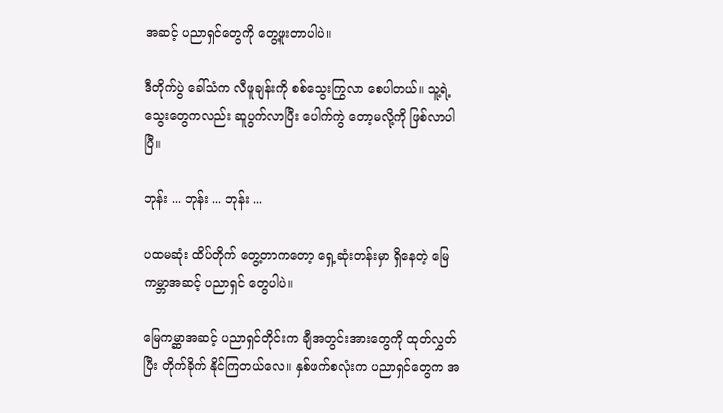အဆင့် ပညာရှင်တွေကို တွေ့ဖူးတာပါပဲ။

ဒီတိုက်ပွဲ ခေါ်သံက လီဖူချန်းကို စစ်သွေးကြွလာ စေပါတယ်။ သူ့ရဲ့ သွေးတွေကလည်း ဆူပွက်လာပြီး ပေါက်ကွဲ တော့မလို့ကို ဖြစ်လာပါပြီ။

ဘုန်း ... ဘုန်း ... ဘုန်း ...

ပထမဆုံး ထိပ်တိုက် တွေ့တာကတော့ ရှေ့ဆုံးတန်းမှာ ရှိနေတဲ့ မြေကမ္ဘာအဆင့် ပညာရှင် တွေပါပဲ။

မြေကမ္ဆာအဆင့် ပညာရှင်တိုင်းက ချီအတွင်းအားတွေကို ထုတ်လွှတ်ပြီး တိုက်ခိုက် နိုင်ကြတယ်လေ။ နှစ်ဖက်စလုံးက ပညာရှင်တွေက အ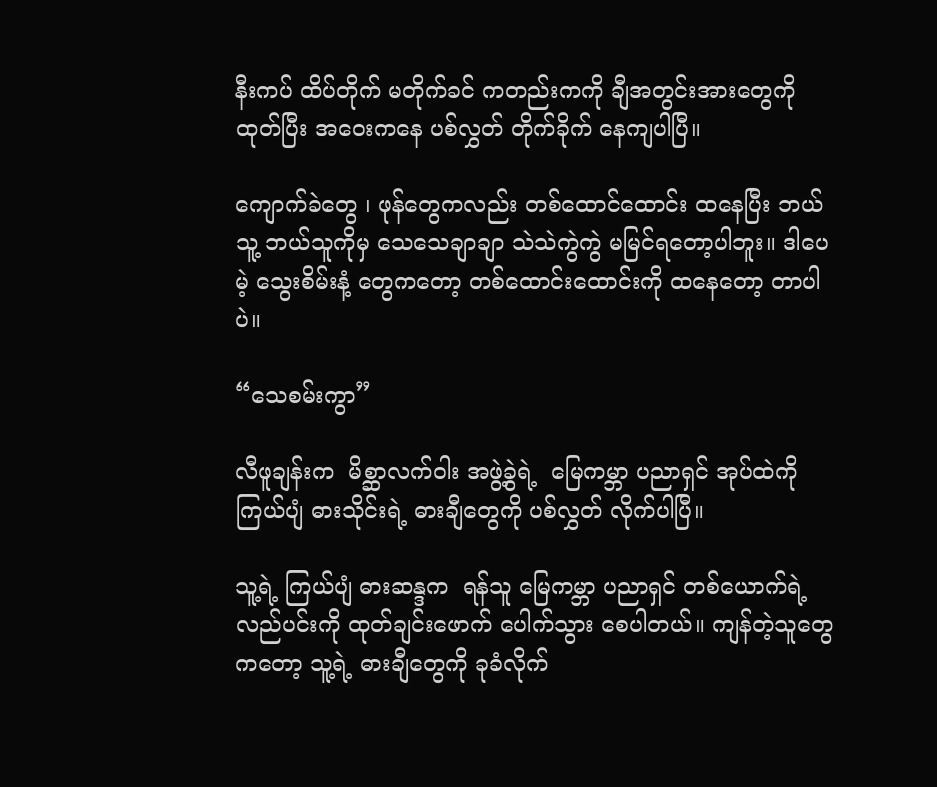နီးကပ် ထိပ်တိုက် မတိုက်ခင် ကတည်းကကို ချီအတွင်းအားတွေကို ထုတ်ပြီး အဝေးကနေ ပစ်လွှတ် တိုက်ခိုက် နေကျပါပြီ။

ကျောက်ခဲတွေ ၊ ဖုန်တွေကလည်း တစ်ထောင်ထောင်း ထနေပြီး ဘယ်သူ့ ဘယ်သူကိုမှ သေသေချာချာ သဲသဲကွဲကွဲ မမြင်ရတော့ပါဘူး။ ဒါပေမဲ့ သွေးစိမ်းနံ့ တွေကတော့ တစ်ထောင်းထောင်းကို ထနေတော့ တာပါပဲ။

“သေစမ်းကွာ”

လီဖူချန်းက  မိစ္ဆာလက်ဝါး အဖွဲ့ခွဲရဲ့  မြေကမ္ဘာ ပညာရှင် အုပ်ထဲကို ကြယ်ပျံ ဓားသိုင်းရဲ့ ဓားချီတွေကို ပစ်လွှတ် လိုက်ပါပြီ။

သူ့ရဲ့ ကြယ်ပျံ ဓားဆန္ဒက  ရန်သူ မြေကမ္ဘာ ပညာရှင် တစ်ယောက်ရဲ့ လည်ပင်းကို ထုတ်ချင်းဖောက် ပေါက်သွား စေပါတယ်။ ကျန်တဲ့သူတွေ ကတော့ သူ့ရဲ့ ဓားချီတွေကို ခုခံလိုက်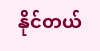နိုင်တယ်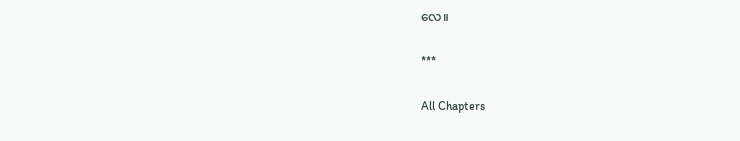လေ။

***

All Chapters